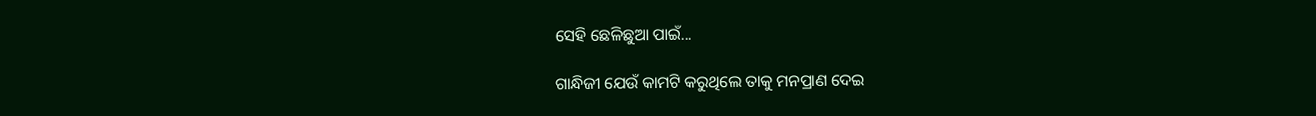ସେହି ଛେଳିଛୁଆ ପାଇଁ...

ଗାନ୍ଧିଜୀ ଯେଉଁ କାମଟି କରୁଥିଲେ ତାକୁ ମନପ୍ରାଣ ଦେଇ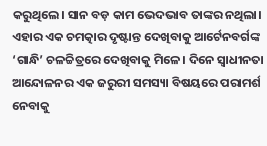କରୁଥିଲେ। ସାନ ବଡ଼ କାମ ଭେଦଭାବ ତାଙ୍କର ନଥିଲା। ଏହାର ଏକ ଚମତ୍କାର ଦୃଷ୍ଟାନ୍ତ ଦେଖିବାକୁ ଆର୍ଟେନବର୍ଗଙ୍କ ‘ଗାନ୍ଧି’ ଚଳଚ୍ଚିତ୍ରରେ ଦେଖିବାକୁ ମିଳେ। ଦିନେ ସ୍ୱାଧୀନତା ଆନ୍ଦୋଳନର ଏକ ଜରୁରୀ ସମସ୍ୟା ବିଷୟରେ ପରାମର୍ଶ ନେବାକୁ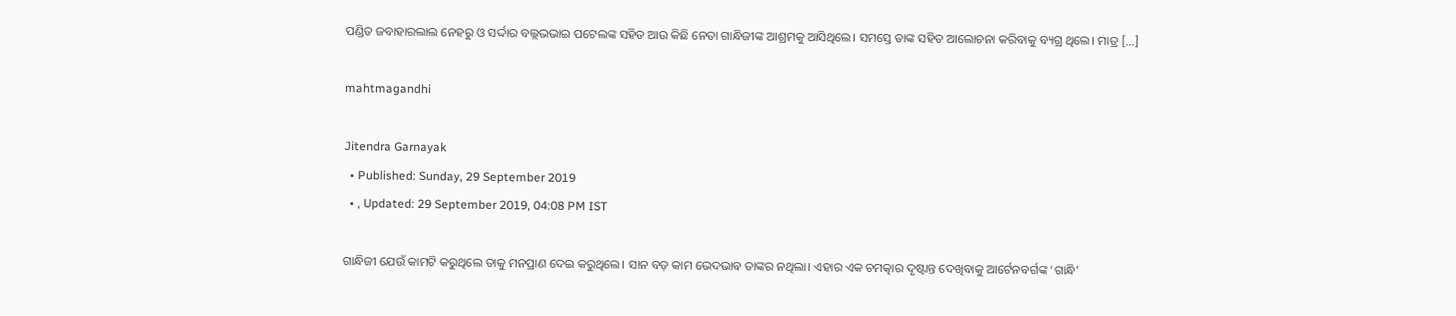ପଣ୍ଡିତ ଜବାହାରଲାଲ ନେହରୁ ଓ ସର୍ଦ୍ଦାର ବଲ୍ଲଭଭାଇ ପଟେଲଙ୍କ ସହିତ ଆଉ କିଛି ନେତା ଗାନ୍ଧିଜୀଙ୍କ ଆଶ୍ରମକୁ ଆସିଥିଲେ। ସମସ୍ତେ ତାଙ୍କ ସହିତ ଆଲୋଚନା କରିବାକୁ ବ୍ୟଗ୍ର ଥିଲେ। ମାତ୍ର […]

mahtmagandhi

Jitendra Garnayak
  • Published: Sunday, 29 September 2019
  • , Updated: 29 September 2019, 04:08 PM IST

ଗାନ୍ଧିଜୀ ଯେଉଁ କାମଟି କରୁଥିଲେ ତାକୁ ମନପ୍ରାଣ ଦେଇ କରୁଥିଲେ। ସାନ ବଡ଼ କାମ ଭେଦଭାବ ତାଙ୍କର ନଥିଲା। ଏହାର ଏକ ଚମତ୍କାର ଦୃଷ୍ଟାନ୍ତ ଦେଖିବାକୁ ଆର୍ଟେନବର୍ଗଙ୍କ ‘ଗାନ୍ଧି’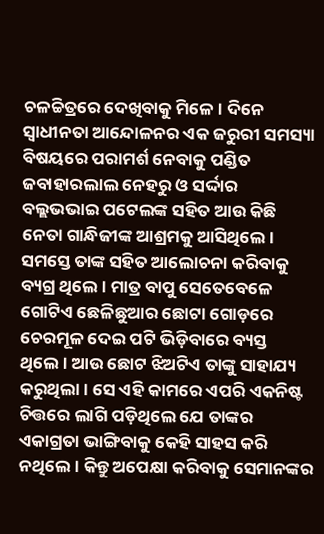ଚଳଚ୍ଚିତ୍ରରେ ଦେଖିବାକୁ ମିଳେ। ଦିନେ ସ୍ୱାଧୀନତା ଆନ୍ଦୋଳନର ଏକ ଜରୁରୀ ସମସ୍ୟା ବିଷୟରେ ପରାମର୍ଶ ନେବାକୁ ପଣ୍ଡିତ ଜବାହାରଲାଲ ନେହରୁ ଓ ସର୍ଦ୍ଦାର ବଲ୍ଲଭଭାଇ ପଟେଲଙ୍କ ସହିତ ଆଉ କିଛି ନେତା ଗାନ୍ଧିଜୀଙ୍କ ଆଶ୍ରମକୁ ଆସିଥିଲେ। ସମସ୍ତେ ତାଙ୍କ ସହିତ ଆଲୋଚନା କରିବାକୁ ବ୍ୟଗ୍ର ଥିଲେ। ମାତ୍ର ବାପୁ ସେତେବେଳେ ଗୋଟିଏ ଛେଳିଛୁଆର ଛୋଟା ଗୋଡ଼ରେ ଚେରମୂଳ ଦେଇ ପଟି ଭିଡ଼ିବାରେ ବ୍ୟସ୍ତ ଥିଲେ। ଆଉ ଛୋଟ ଝିଅଟିଏ ତାଙ୍କୁ ସାହାଯ୍ୟ କରୁଥିଲା। ସେ ଏହି କାମରେ ଏପରି ଏକନିଷ୍ଟ ଚିତ୍ତରେ ଲାଗି ପଡ଼ିଥିଲେ ଯେ ତାଙ୍କର ଏକାଗ୍ରତା ଭାଙ୍ଗିବାକୁ କେହି ସାହସ କରି ନଥିଲେ। କିନ୍ତୁ ଅପେକ୍ଷା କରିବାକୁ ସେମାନଙ୍କର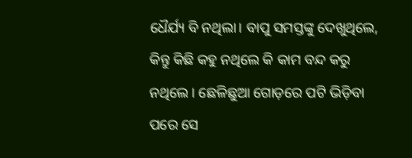ଧୈର୍ଯ୍ୟ ବି ନଥିଲା। ବାପୁ ସମସ୍ତଙ୍କୁ ଦେଖୁଥିଲେ, କିନ୍ତୁ କିଛି କହୁ ନଥିଲେ କି କାମ ବନ୍ଦ କରୁ ନଥିଲେ। ଛେଳିଛୁଆ ଗୋଡ଼ରେ ପଟି ଭିଡ଼ିବା ପରେ ସେ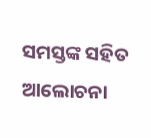ସମସ୍ତଙ୍କ ସହିତ ଆଲୋଚନା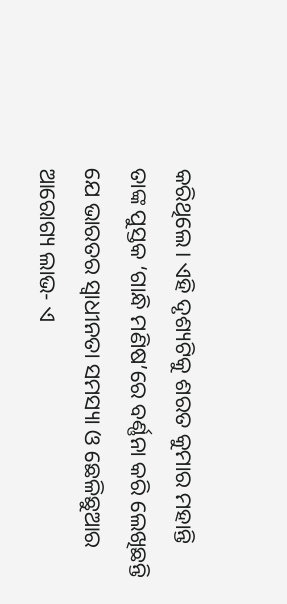କରିଥିଲେ। ଏହି ଦୃଶ୍ୟଟିକୁ ଶରତ କୁମାର ମହାନ୍ତି ତାଙ୍କ ପୁସ୍ତକ ‘ଗାନ୍ଧି ମଣିଷ’ରେ ବର୍ଣ୍ଣନା କରି ଲେଖିଛନ୍ତି ଯେ ଭାରତର ସ୍ୱାଧୀନତା ସମସ୍ୟା ଓ ଛେଳିଛୁଆର ଆରୋଗ୍ୟ ଲାଭ- ଏ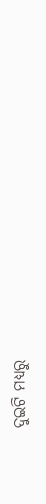ଦୁଇଟି ମଧ୍ୟରୁ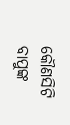କୌଣସିଟି ବାପୁଙ୍କ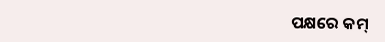ପକ୍ଷରେ କମ୍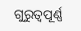ଗୁରୁତ୍ୱପୂର୍ଣ୍ଣ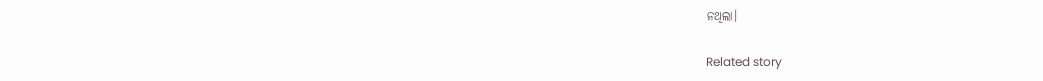ନଥିଲା।

Related story